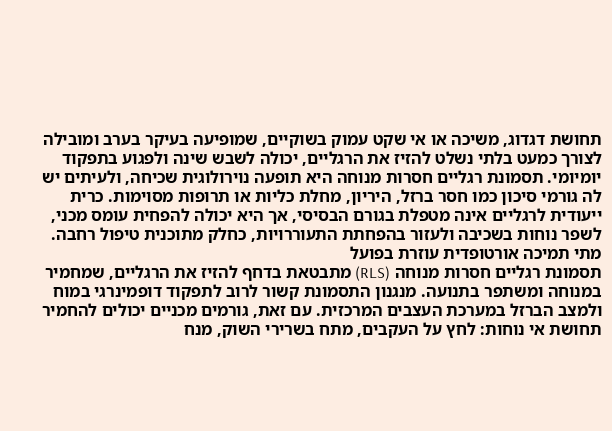תחושת דגדוג, משיכה או אי שקט עמוק בשוקיים, שמופיעה בעיקר בערב ומובילה לצורך כמעט בלתי נשלט להזיז את הרגליים, יכולה לשבש שינה ולפגוע בתפקוד יומיומי. תסמונת רגליים חסרות מנוחה היא תופעה נוירולוגית שכיחה, ולעיתים יש לה גורמי סיכון כמו חסר ברזל, היריון, מחלת כליות או תרופות מסוימות. כרית ייעודית לרגליים אינה מטפלת בגורם הבסיסי, אך היא יכולה להפחית עומס מכני, לשפר נוחות בשכיבה ולעזור בהפחתת התעוררויות, כחלק מתוכנית טיפול רחבה.
מתי תמיכה אורטופדית עוזרת בפועל
תסמונת רגליים חסרות מנוחה (RLS) מתבטאת בדחף להזיז את הרגליים, שמחמיר במנוחה ומשתפר בתנועה. מנגנון התסמונת קשור לרוב לתפקוד דופמינרגי במוח ולמצב הברזל במערכת העצבים המרכזית. עם זאת, גורמים מכניים יכולים להחמיר תחושת אי נוחות: לחץ על העקבים, מתח בשרירי השוק, מנח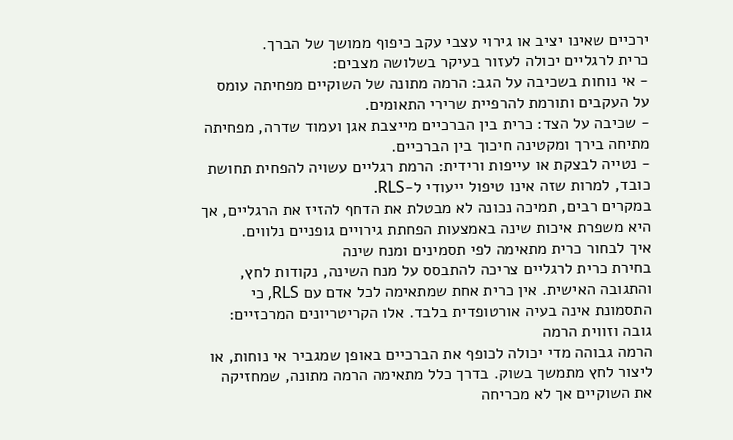ירכיים שאינו יציב או גירוי עצבי עקב כיפוף ממושך של הברך.
כרית לרגליים יכולה לעזור בעיקר בשלושה מצבים:
- אי נוחות בשכיבה על הגב: הרמה מתונה של השוקיים מפחיתה עומס על העקבים ותורמת להרפיית שרירי התאומים.
- שכיבה על הצד: כרית בין הברכיים מייצבת אגן ועמוד שדרה, מפחיתה מתיחה בירך ומקטינה חיכוך בין הברכיים.
- נטייה לבצקת או עייפות ורידית: הרמת רגליים עשויה להפחית תחושת כובד, למרות שזה אינו טיפול ייעודי ל-RLS.
במקרים רבים, תמיכה נכונה לא מבטלת את הדחף להזיז את הרגליים, אך היא משפרת איכות שינה באמצעות הפחתת גירויים גופניים נלווים.
איך לבחור כרית מתאימה לפי תסמינים ומנח שינה
בחירת כרית לרגליים צריכה להתבסס על מנח השינה, נקודות לחץ, והתגובה האישית. אין כרית אחת שמתאימה לכל אדם עם RLS, כי התסמונת אינה בעיה אורטופדית בלבד. אלו הקריטריונים המרכזיים:
גובה וזווית הרמה
הרמה גבוהה מדי יכולה לכופף את הברכיים באופן שמגביר אי נוחות, או ליצור לחץ מתמשך בשוק. בדרך כלל מתאימה הרמה מתונה, שמחזיקה את השוקיים אך לא מכריחה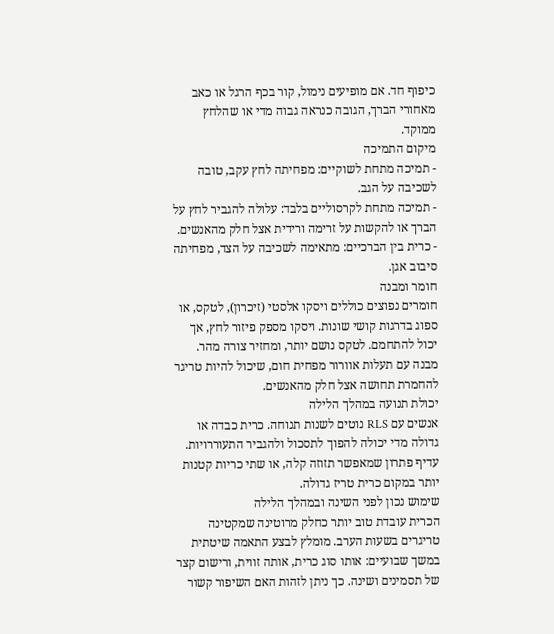כיפוף חד. אם מופיעים נימול, קור בכף הרגל או כאב מאחורי הברך, הגובה כנראה גבוה מדי או שהלחץ ממוקד.
מיקום התמיכה
- תמיכה מתחת לשוקיים: מפחיתה לחץ עקב, טובה לשכיבה על הגב.
- תמיכה מתחת לקרסוליים בלבד: עלולה להגביר לחץ על הברך או להקשות על זרימה ורידית אצל חלק מהאנשים.
- כרית בין הברכיים: מתאימה לשכיבה על הצד, מפחיתה סיבוב אגן.
חומר ומבנה
חומרים נפוצים כוללים ויסקו אלסטי (זיכרון), לטקס, או ספוג בדרגות קושי שונות. ויסקו מספק פיזור לחץ, אך יכול להתחמם. לטקס נושם יותר, ומחזיר צורה מהר. מבנה עם תעלות אוורור מפחית חום, שיכול להיות טריגר להחמרת תחושה אצל חלק מהאנשים.
יכולת תנועה במהלך הלילה
אנשים עם RLS נוטים לשנות תנוחה. כרית כבדה או גדולה מדי יכולה להפוך לתסכול ולהגביר התעוררויות. עדיף פתרון שמאפשר תזוזה קלה, או שתי כריות קטנות יותר במקום כרית טריז גדולה.
שימוש נכון לפני השינה ובמהלך הלילה
הכרית עובדת טוב יותר כחלק מרוטינה שמקטינה טריגרים בשעות הערב. מומלץ לבצע התאמה שיטתית במשך שבועיים: אותו סוג כרית, אותה זווית, ורישום קצר של תסמינים ושינה. כך ניתן לזהות האם השיפור קשור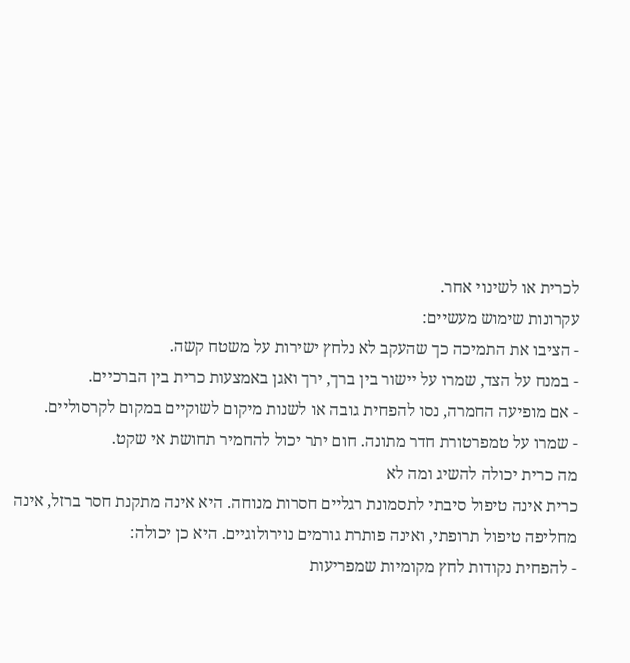לכרית או לשינוי אחר.
עקרונות שימוש מעשיים:
- הציבו את התמיכה כך שהעקב לא נלחץ ישירות על משטח קשה.
- במנח על הצד, שמרו על יישור בין ברך, ירך ואגן באמצעות כרית בין הברכיים.
- אם מופיעה החמרה, נסו להפחית גובה או לשנות מיקום לשוקיים במקום לקרסוליים.
- שמרו על טמפרטורת חדר מתונה. חום יתר יכול להחמיר תחושת אי שקט.
מה כרית יכולה להשיג ומה לא
כרית אינה טיפול סיבתי לתסמונת רגליים חסרות מנוחה. היא אינה מתקנת חסר ברזל, אינה מחליפה טיפול תרופתי, ואינה פותרת גורמים נוירולוגיים. היא כן יכולה:
- להפחית נקודות לחץ מקומיות שמפריעות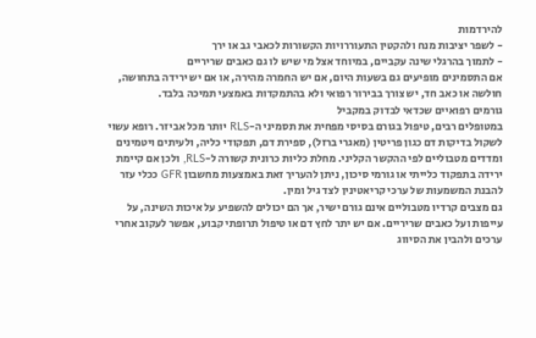להירדמות
- לשפר יציבות מנח ולהקטין התעוררויות הקשורות לכאבי גב או ירך
- לתמוך בהרגלי שינה עקביים, במיוחד אצל מי שיש לו גם כאבים שריריים
אם התסמינים מופיעים גם בשעות היום, אם יש החמרה מהירה, או אם יש ירידה בתחושה, חולשה או כאב חד, יש צורך בבירור רפואי ולא בהתמקדות באמצעי תמיכה בלבד.
גורמים רפואיים שכדאי לבדוק במקביל
במטופלים רבים, טיפול בגורם בסיסי מפחית את תסמיני ה-RLS יותר מכל אביזר. רופא עשוי לשקול בדיקות דם כגון פריטין (מאגרי ברזל), ספירת דם, תפקודי כליה, ולעיתים ויטמינים ומדדים מטבוליים לפי ההקשר הקליני. מחלת כליות כרונית קשורה ל-RLS, ולכן אם קיימת ירידה בתפקוד כלייתי או גורמי סיכון, ניתן להעריך זאת באמצעות מחשבון GFR ככלי עזר להבנת המשמעות של ערכי קריאטינין לצד גיל ומין.
גם מצבים קרדיו מטבוליים אינם גורם ישיר, אך הם יכולים להשפיע על איכות השינה, על עייפות ועל כאבים שריריים. אם יש יתר לחץ דם או טיפול תרופתי קבוע, אפשר לעקוב אחרי ערכים ולהבין את הסיווג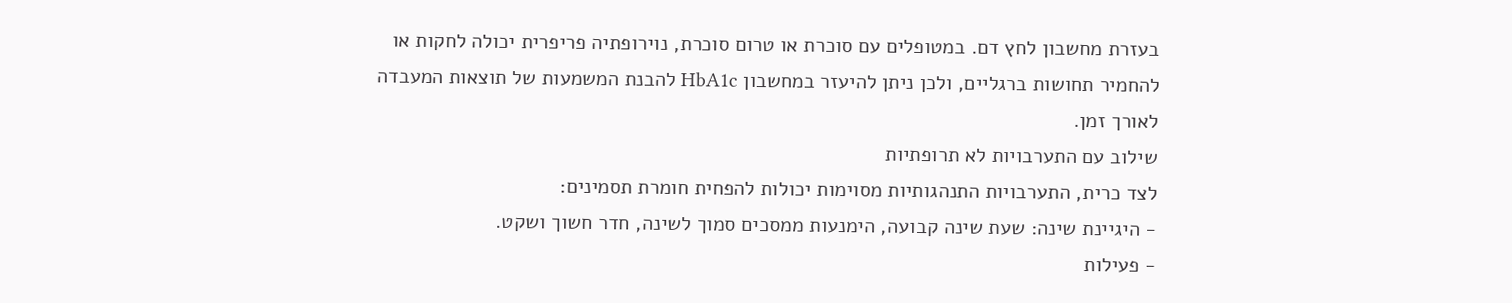בעזרת מחשבון לחץ דם. במטופלים עם סוכרת או טרום סוכרת, נוירופתיה פריפרית יכולה לחקות או להחמיר תחושות ברגליים, ולכן ניתן להיעזר במחשבון HbA1c להבנת המשמעות של תוצאות המעבדה לאורך זמן.
שילוב עם התערבויות לא תרופתיות
לצד כרית, התערבויות התנהגותיות מסוימות יכולות להפחית חומרת תסמינים:
- היגיינת שינה: שעת שינה קבועה, הימנעות ממסכים סמוך לשינה, חדר חשוך ושקט.
- פעילות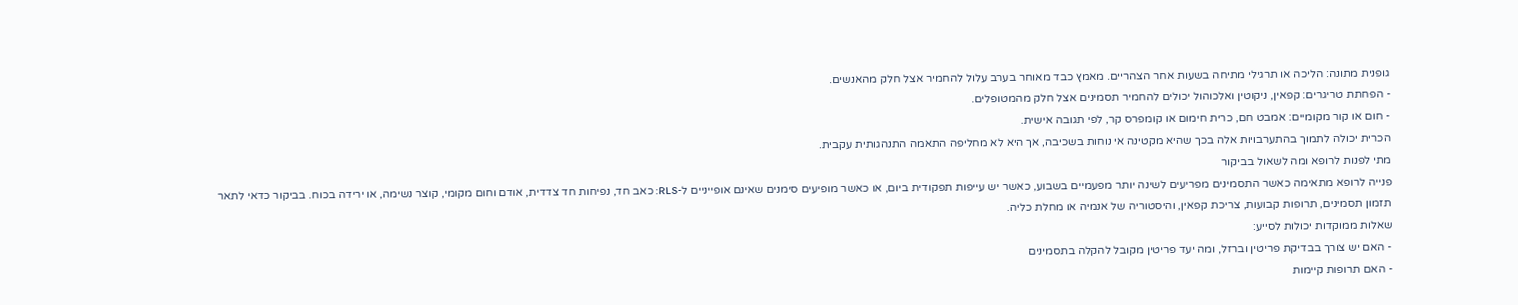גופנית מתונה: הליכה או תרגילי מתיחה בשעות אחר הצהריים. מאמץ כבד מאוחר בערב עלול להחמיר אצל חלק מהאנשים.
- הפחתת טריגרים: קפאין, ניקוטין ואלכוהול יכולים להחמיר תסמינים אצל חלק מהמטופלים.
- חום או קור מקומיים: אמבט חם, כרית חימום או קומפרס קר, לפי תגובה אישית.
הכרית יכולה לתמוך בהתערבויות אלה בכך שהיא מקטינה אי נוחות בשכיבה, אך היא לא מחליפה התאמה התנהגותית עקבית.
מתי לפנות לרופא ומה לשאול בביקור
פנייה לרופא מתאימה כאשר התסמינים מפריעים לשינה יותר מפעמיים בשבוע, כאשר יש עייפות תפקודית ביום, או כאשר מופיעים סימנים שאינם אופייניים ל-RLS: כאב חד, נפיחות חד צדדית, אודם וחום מקומי, קוצר נשימה, או ירידה בכוח. בביקור כדאי לתאר תזמון תסמינים, תרופות קבועות, צריכת קפאין, והיסטוריה של אנמיה או מחלת כליה.
שאלות ממוקדות יכולות לסייע:
- האם יש צורך בבדיקת פריטין וברזל, ומה יעד פריטין מקובל להקלה בתסמינים
- האם תרופות קיימות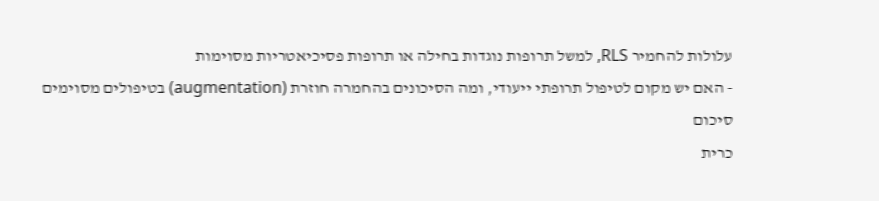עלולות להחמיר RLS, למשל תרופות נוגדות בחילה או תרופות פסיכיאטריות מסוימות
- האם יש מקום לטיפול תרופתי ייעודי, ומה הסיכונים בהחמרה חוזרת (augmentation) בטיפולים מסוימים
סיכום
כרית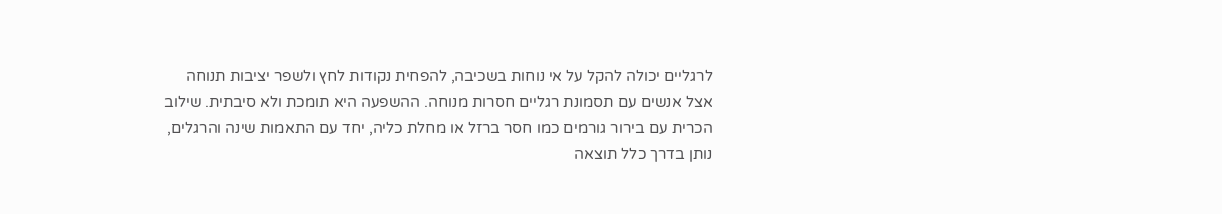לרגליים יכולה להקל על אי נוחות בשכיבה, להפחית נקודות לחץ ולשפר יציבות תנוחה אצל אנשים עם תסמונת רגליים חסרות מנוחה. ההשפעה היא תומכת ולא סיבתית. שילוב הכרית עם בירור גורמים כמו חסר ברזל או מחלת כליה, יחד עם התאמות שינה והרגלים, נותן בדרך כלל תוצאה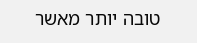טובה יותר מאשר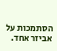הסתמכות על אביזר אחד.